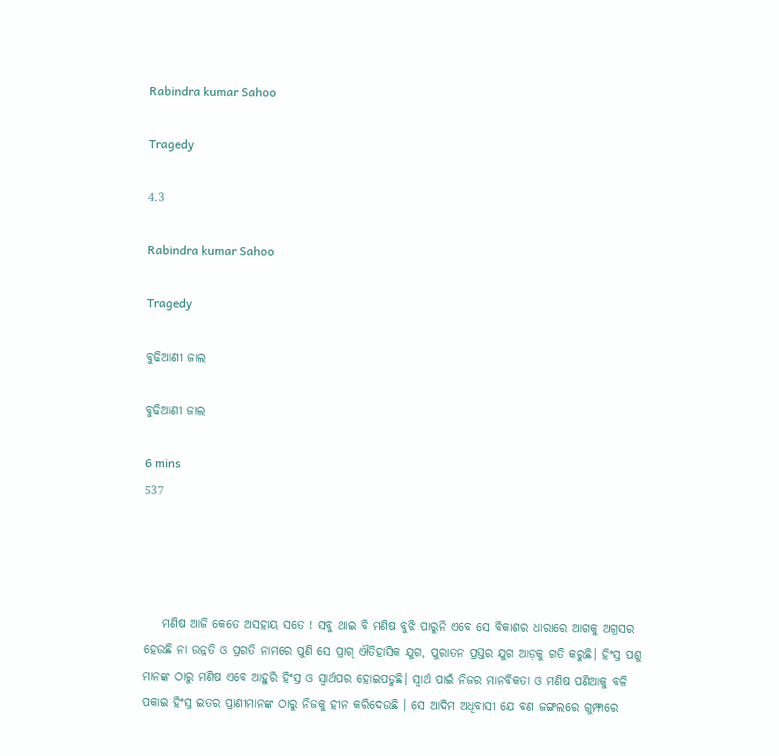Rabindra kumar Sahoo

Tragedy

4.3

Rabindra kumar Sahoo

Tragedy

ବୁଢିଆଣୀ ଜାଲ

ବୁଢିଆଣୀ ଜାଲ

6 mins
537




    ମଣିଷ ଆଜି କେତେ ଅସହାୟ ସତେ ! ସବୁ ଥାଇ ବି ମଣିଷ ବୁଝି ପାରୁନି ଏବେ ସେ ବିକାଶର ଧାରାରେ ଆଗକୁ ଅଗ୍ରସର ହେଉଛି ନା ଉନ୍ନତି ଓ ପ୍ରଗତି ନାମରେ ପୁଣି ସେ ପ୍ରାଗ୍ ଐତିହାସିକ ଯୁଗ, ପୁରାତନ ପ୍ରସ୍ତର ଯୁଗ ଆଡ଼କୁ ଗତି କରୁଛି। ହିଂସ୍ର ପଶୁ ମାନଙ୍କ ଠାରୁ ମଣିଷ ଏବେ ଆହୁରି ହିଂସ୍ର ଓ ସ୍ଵାର୍ଥପର ହୋଇପଡୁଛି। ସ୍ଵାର୍ଥ ପାଇଁ ନିଜର ମାନବିକତା ଓ ମଣିଷ ପଣିଆକୁ ବଳି ପକାଇ ହିଂସ୍ର ଇତର ପ୍ରାଣୀମାନଙ୍କ ଠାରୁ ନିଜକୁ ହୀନ କରିଦେଉଛି । ସେ ଆଦିମ ଅଧିବାସୀ ଯେ ବଣ ଜଙ୍ଗଲରେ ଗୁମ୍ଫାରେ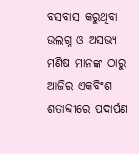ବସବାସ କରୁଥିବା ଉଲଗ୍ନ ଓ ଅସଭ୍ୟ ମଣିଷ ମାନଙ୍କ ଠାରୁ ଆଜିର ଏକବିଂଶ ଶତାବ୍ଦୀରେ ପଦାର୍ପଣ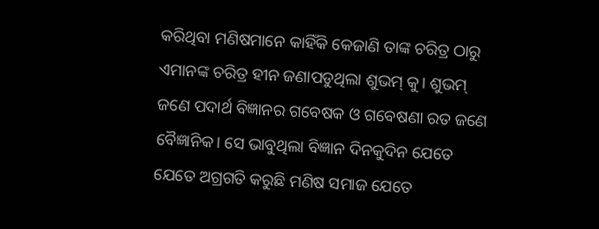କରିଥିବା ମଣିଷମାନେ କାହିଁକି କେଜାଣି ତାଙ୍କ ଚରିତ୍ର ଠାରୁ ଏମାନଙ୍କ ଚରିତ୍ର ହୀନ ଜଣାପଡୁଥିଲା ଶୁଭମ୍ କୁ। ଶୁଭମ୍ ଜଣେ ପଦାର୍ଥ ବିଜ୍ଞାନର ଗବେଷକ ଓ ଗବେଷଣା ରତ ଜଣେ ବୈଜ୍ଞାନିକ। ସେ ଭାବୁଥିଲା ବିଜ୍ଞାନ ଦିନକୁଦିନ ଯେତେ ଯେତେ ଅଗ୍ରଗତି କରୁଛି ମଣିଷ ସମାଜ ଯେତେ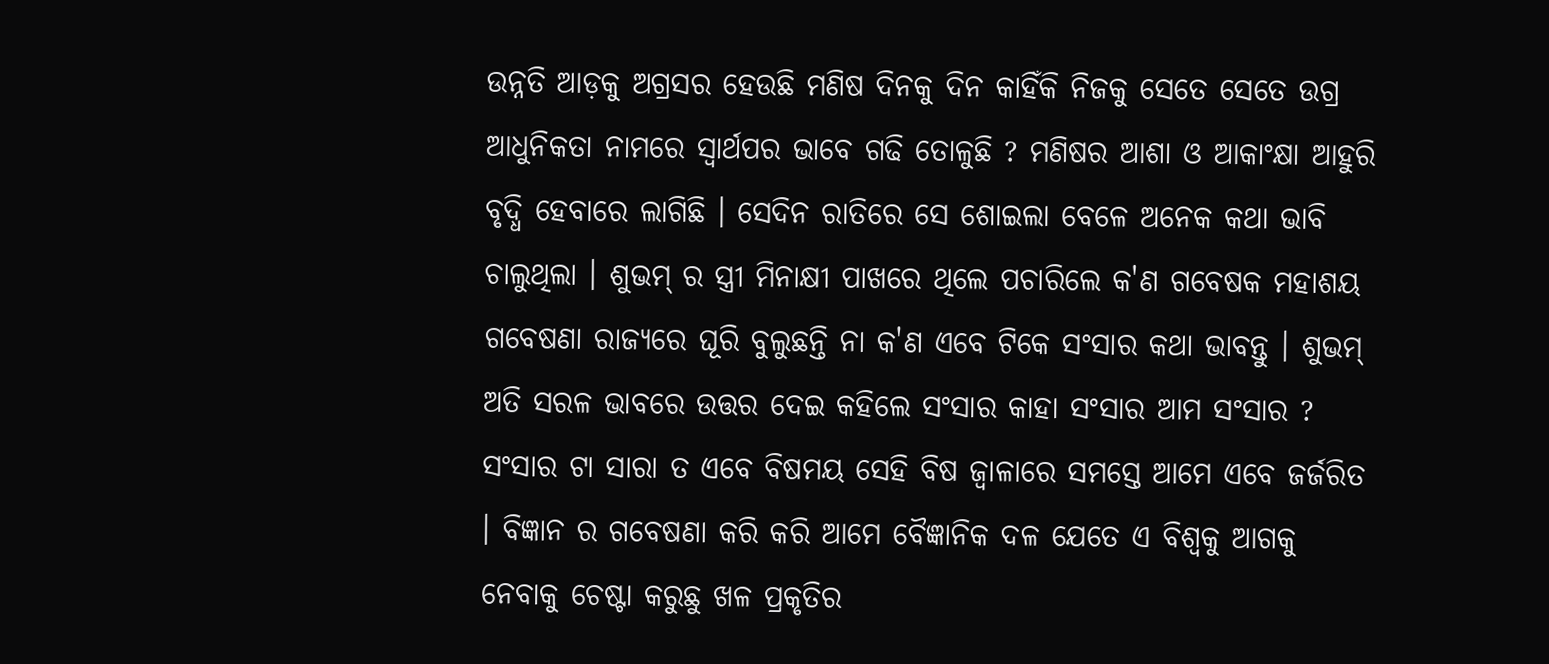ଉନ୍ନତି ଆଡ଼କୁ ଅଗ୍ରସର ହେଉଛି ମଣିଷ ଦିନକୁ ଦିନ କାହିଁକି ନିଜକୁ ସେତେ ସେତେ ଉଗ୍ର ଆଧୁନିକତା ନାମରେ ସ୍ଵାର୍ଥପର ଭାବେ ଗଢି ତୋଳୁଛି ? ମଣିଷର ଆଶା ଓ ଆକାଂକ୍ଷା ଆହୁରି ବୃଦ୍ଧି ହେବାରେ ଲାଗିଛି । ସେଦିନ ରାତିରେ ସେ ଶୋଇଲା ବେଳେ ଅନେକ କଥା ଭାବି ଚାଲୁଥିଲା । ଶୁଭମ୍ ର ସ୍ତ୍ରୀ ମିନାକ୍ଷୀ ପାଖରେ ଥିଲେ ପଚାରିଲେ କ'ଣ ଗବେଷକ ମହାଶୟ ଗବେଷଣା ରାଜ୍ୟରେ ଘୂରି ବୁଲୁଛନ୍ତି ନା କ'ଣ ଏବେ ଟିକେ ସଂସାର କଥା ଭାବନ୍ତୁ । ଶୁଭମ୍ ଅତି ସରଳ ଭାବରେ ଉତ୍ତର ଦେଇ କହିଲେ ସଂସାର କାହା ସଂସାର ଆମ ସଂସାର ? ସଂସାର ଟା ସାରା ତ ଏବେ ବିଷମୟ ସେହି ବିଷ ଜ୍ଵାଳାରେ ସମସ୍ତେ ଆମେ ଏବେ ଜର୍ଜରିତ । ବିଜ୍ଞାନ ର ଗବେଷଣା କରି କରି ଆମେ ବୈଜ୍ଞାନିକ ଦଳ ଯେତେ ଏ ବିଶ୍ବକୁ ଆଗକୁ ନେବାକୁ ଚେଷ୍ଟା କରୁଛୁ ଖଳ ପ୍ରକୃତିର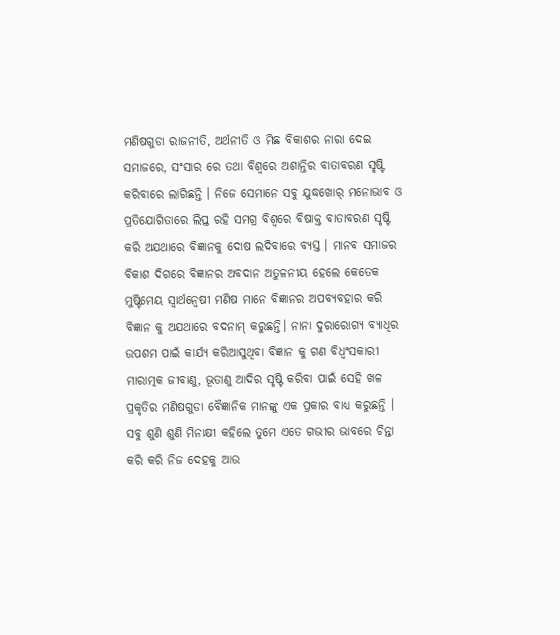ମଣିଷଗୁଡା ରାଜନୀତି, ଅର୍ଥନୀତି ଓ ମିଛ ବିକାଶର ନାରା ଦେଇ ସମାଜରେ, ସଂସାର ରେ ତଥା ବିଶ୍ଵରେ ଅଶାନ୍ତିର ବାତାବରଣ ସୃଷ୍ଟି କରିବାରେ ଲାଗିଛନ୍ତି । ନିଜେ ସେମାନେ ସବୁ ଯୁଦ୍ଧଖୋର୍ ମନୋଭାବ ଓ ପ୍ରତିଯୋଗିତାରେ ଲିପ୍ତ ରହି ସମଗ୍ର ବିଶ୍ଵରେ ବିଷାକ୍ତ ବାତାବରଣ ସୃଷ୍ଟି କରି ଅଯଥାରେ ବିଜ୍ଞାନକୁ ଦୋଷ ଲଦିବାରେ ବ୍ୟସ୍ତ । ମାନବ ସମାଜର ବିକାଶ ଦିଗରେ ବିଜ୍ଞାନର ଅବଦାନ ଅତୁଳନୀୟ ହେଲେ କେତେକ ମୁଷ୍ଟିମେୟ ସ୍ଵାର୍ଥନ୍ଵେଷୀ ମଣିଷ ମାନେ ବିଜ୍ଞାନର ଅପବ୍ୟବହାର କରି ବିଜ୍ଞାନ କୁ ଅଯଥାରେ ବଦନାମ୍ କରୁଛନ୍ତି। ନାନା ଦୁରାରୋଗ୍ୟ ବ୍ୟାଧିର ଉପଶମ ପାଇଁ କାର୍ଯ୍ୟ କରିଆସୁଥିବା ବିଜ୍ଞାନ କୁ ଗଣ ବିଧ୍ବଂସକାରୀ ମାରାତ୍ମକ ଜୀବାଣୁ, ଭୂତାଣୁ ଆଦିର ସୃଷ୍ଟି କରିବା ପାଇଁ ସେହି ଖଳ ପ୍ରକୃତିର ମଣିଷଗୁଡା ବୈଜ୍ଞାନିକ ମାନଙ୍କୁ ଏକ ପ୍ରକାର ବାଧ୍ୟ କରୁଛନ୍ତି । ସବୁ ଶୁଣି ଶୁଣି ମିନାକ୍ଷୀ କହିଲେ ତୁମେ ଏତେ ଗଭୀର ଭାବରେ ଚିନ୍ତା କରି କରି ନିଜ ଦେହକୁ ଆଉ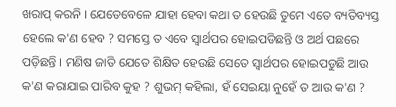ଖରାପ୍ କରନି । ଯେତେବେଳେ ଯାହା ହେବା କଥା ତ ହେଉଛି ତୁମେ ଏତେ ବ୍ୟତିବ୍ୟସ୍ତ ହେଲେ କ'ଣ ହେବ ? ସମସ୍ତେ ତ ଏବେ ସ୍ଵାର୍ଥପର ହୋଇପଡିଛନ୍ତି ଓ ଅର୍ଥ ପଛରେ ପଡ଼ିଛନ୍ତି । ମଣିଷ ଜାତି ଯେତେ ଶିକ୍ଷିତ ହେଉଛି ସେତେ ସ୍ଵାର୍ଥପର ହୋଇପଡୁଛି ଆଉ କ'ଣ କରାଯାଇ ପାରିବ କୁହ ? ଶୁଭମ୍ କହିଲା, ହଁ ସେଇୟା ନୁହେଁ ତ ଆଉ କ'ଣ ?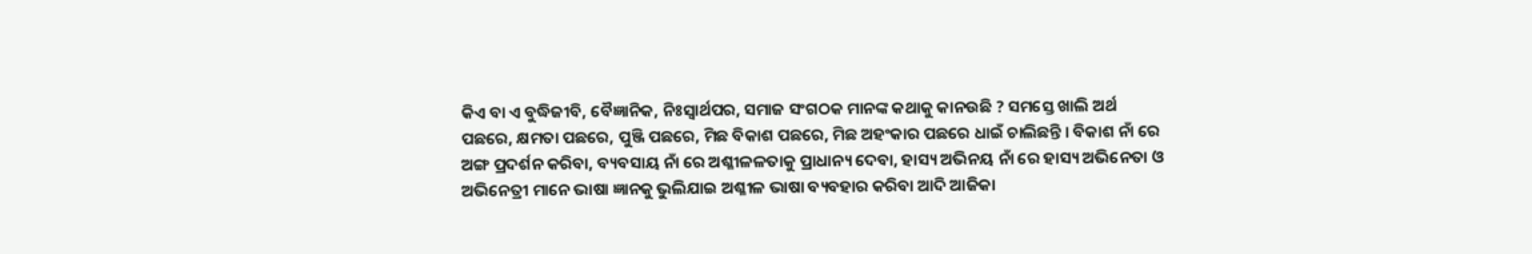କିଏ ବା ଏ ବୁଦ୍ଧିଜୀବି, ବୈଜ୍ଞାନିକ, ନିଃସ୍ଵାର୍ଥପର, ସମାଜ ସଂଗଠକ ମାନଙ୍କ କଥାକୁ କାନଉଛି ? ସମସ୍ତେ ଖାଲି ଅର୍ଥ ପଛରେ, କ୍ଷମତା ପଛରେ, ପୁଞ୍ଜି ପଛରେ, ମିଛ ବିକାଶ ପଛରେ, ମିଛ ଅହଂକାର ପଛରେ ଧାଇଁ ଚାଲିଛନ୍ତି । ବିକାଶ ନାଁ ରେ ଅଙ୍ଗ ପ୍ରଦର୍ଶନ କରିବା, ବ୍ୟବସାୟ ନାଁ ରେ ଅଶ୍ଳୀଳଳତାକୁ ପ୍ରାଧାନ୍ୟ ଦେବା, ହାସ୍ୟ ଅଭିନୟ ନାଁ ରେ ହାସ୍ୟ ଅଭିନେତା ଓ ଅଭିନେତ୍ରୀ ମାନେ ଭାଷା ଜ୍ଞାନକୁ ଭୁଲିଯାଇ ଅଶ୍ଳୀଳ ଭାଷା ବ୍ୟବହାର କରିବା ଆଦି ଆଜିକା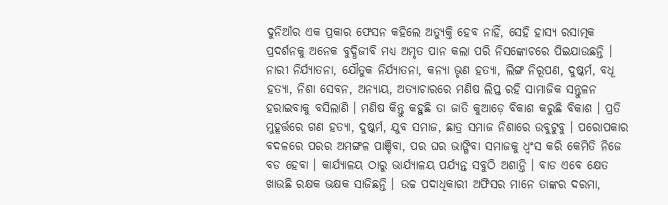ଦୁନିଆଁର ଏକ ପ୍ରକାର ଫେସନ କହିଲେ ଅତ୍ୟୁକ୍ତି ହେବ ନାହିଁ, ସେହି ହାସ୍ୟ ରସାତ୍ମକ ପ୍ରଦର୍ଶନକୁ ଅନେକ ବୁଦ୍ଧିଜୀବି ମଧ୍ୟ ଅମୃତ ପାନ କଲା ପରି ନିସଙ୍କୋଚରେ ପିଇଯାଉଛନ୍ତି । ନାରୀ ନିର୍ଯ୍ୟାତନା, ଯୌତୁକ ନିର୍ଯ୍ୟାତନା, କନ୍ୟା ଭୃଣ ହତ୍ୟା, ଲିଙ୍ଗ ନିରୂପଣ, ଦୁଷ୍କର୍ମ, ବଧୂ ହତ୍ୟା, ନିଶା ସେବନ, ଅନ୍ୟାୟ, ଅତ୍ୟାଚାରରେ ମଣିଷ ଲିପ୍ତ ରହି ସାମାଜିକ ସନ୍ତୁଳନ ହରାଇବାକୁ ବସିଲାଣି । ମଣିଷ କିନ୍ତୁ କହୁଛି ତା ଜାତି କୁଆଡ଼େ ବିକାଶ କରୁଛି ବିକାଶ । ପ୍ରତି ମୁହୂର୍ତ୍ତରେ ଗଣ ହତ୍ୟା, ଦୁଷ୍କର୍ମ, ଯୁବ ସମାଜ, ଛାତ୍ର ସମାଜ ନିଶାରେ ଉବୁଟୁବୁ । ପରୋପକାର ବଦଳରେ ପରର ଅମଙ୍ଗଳ ପାଞ୍ଚିବା, ପର ଘର ଭାଙ୍ଗିବା ସମାଜକୁ ଧ୍ଵଂସ କରି କେମିତି ନିଜେ ବଡ ହେବା । କାର୍ଯ୍ୟାଳୟ ଠାରୁ ଭାର୍ଯ୍ୟାଳୟ ପର୍ଯ୍ୟନ୍ତ ସବୁଠି ଅଶାନ୍ତି । ବାଡ ଏବେ କ୍ଷେତ ଖାଉଛି ରକ୍ଷକ ଭକ୍ଷକ ସାଜିଛନ୍ତି । ଉଚ୍ଚ ପଦାଧିକାରୀ ଅଫିସର ମାନେ ତାଙ୍କର ଦରମା,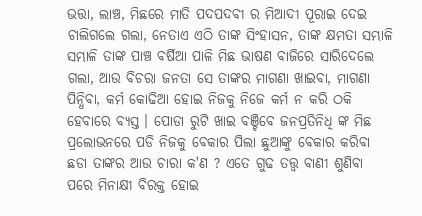ଭତ୍ତା, ଲାଞ୍ଚ, ମିଛରେ ମାତି ପଦପଦବୀ ର ମିଆଦୀ ପୂରାଇ ଦେଇ ଚାଲିଗଲେ ଗଲା, ନେତାଏ ଏଠି ତାଙ୍କ ସିଂହାସନ, ତାଙ୍କ କ୍ଷମତା ସମ୍ଭାଳି ସମ୍ଭାଳି ତାଙ୍କ ପାଞ୍ଚ ବର୍ଷିଆ ପାଳି ମିଛ ଭାଷଣ ବାଜିରେ ସାରିଦେଲେ ଗଲା, ଆଉ ବିଚରା ଜନତା ସେ ତାଙ୍କର ମାଗଣା ଖାଇବା, ମାଗଣା ପିନ୍ଧିବା, କର୍ମ କୋଢିଆ ହୋଇ ନିଜକୁ ନିଜେ କର୍ମ ନ କରି ଠକି ହେବାରେ ବ୍ୟସ୍ତ । ପୋଡା ରୁଟି ଖାଇ ବଞ୍ଚିବେ ଜନପ୍ରତିନିଧି ଙ୍କ ମିଛ ପ୍ରଲୋଭନରେ ପଡି ନିଜକୁ ବେକାର ପିଲା ଛୁଆଙ୍କୁ ବେକାର କରିବା ଛଡା ତାଙ୍କର ଆଉ ଚାରା କ'ଣ ? ଏତେ ଗୁଢ ତତ୍ତ୍ଵ ବାଣୀ ଶୁଣିବା ପରେ ମିନାକ୍ଷୀ ବିରକ୍ତ ହୋଇ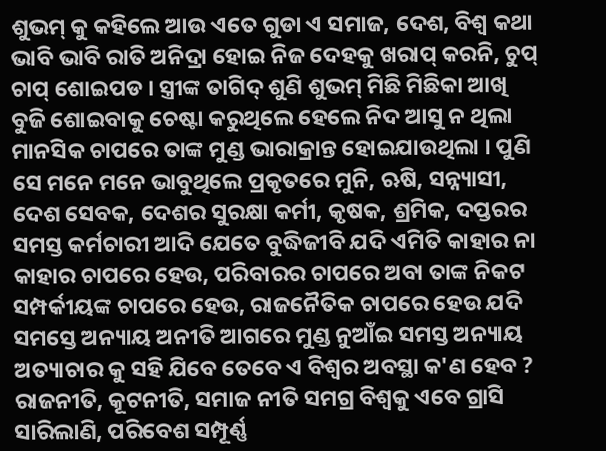ଶୁଭମ୍ କୁ କହିଲେ ଆଉ ଏତେ ଗୁଡା ଏ ସମାଜ, ଦେଶ, ବିଶ୍ଵ କଥା ଭାବି ଭାବି ରାତି ଅନିଦ୍ରା ହୋଇ ନିଜ ଦେହକୁ ଖରାପ୍ କରନି, ଚୁପ୍ ଚାପ୍ ଶୋଇପଡ । ସ୍ତ୍ରୀଙ୍କ ତାଗିଦ୍ ଶୁଣି ଶୁଭମ୍ ମିଛି ମିଛିକା ଆଖି ବୁଜି ଶୋଇବାକୁ ଚେଷ୍ଟା କରୁଥିଲେ ହେଲେ ନିଦ ଆସୁ ନ ଥିଲା ମାନସିକ ଚାପରେ ତାଙ୍କ ମୁଣ୍ଡ ଭାରାକ୍ରାନ୍ତ ହୋଇଯାଉଥିଲା । ପୁଣି ସେ ମନେ ମନେ ଭାବୁଥିଲେ ପ୍ରକୃତରେ ମୁନି, ଋଷି, ସନ୍ନ୍ୟାସୀ, ଦେଶ ସେବକ, ଦେଶର ସୁରକ୍ଷା କର୍ମୀ, କୃଷକ, ଶ୍ରମିକ, ଦପ୍ତରର ସମସ୍ତ କର୍ମଚାରୀ ଆଦି ଯେତେ ବୁଦ୍ଧିଜୀବି ଯଦି ଏମିତି କାହାର ନା କାହାର ଚାପରେ ହେଉ, ପରିବାରର ଚାପରେ ଅବା ତାଙ୍କ ନିକଟ ସମ୍ପର୍କୀୟଙ୍କ ଚାପରେ ହେଉ, ରାଜନୈତିକ ଚାପରେ ହେଉ ଯଦି ସମସ୍ତେ ଅନ୍ୟାୟ ଅନୀତି ଆଗରେ ମୁଣ୍ଡ ନୁଆଁଇ ସମସ୍ତ ଅନ୍ୟାୟ ଅତ୍ୟାଚାର କୁ ସହି ଯିବେ ତେବେ ଏ ବିଶ୍ଵର ଅବସ୍ଥା କ'ଣ ହେବ ? ରାଜନୀତି, କୂଟନୀତି, ସମାଜ ନୀତି ସମଗ୍ର ବିଶ୍ବକୁ ଏବେ ଗ୍ରାସି ସାରିଲାଣି, ପରିବେଶ ସମ୍ପୂର୍ଣ୍ଣ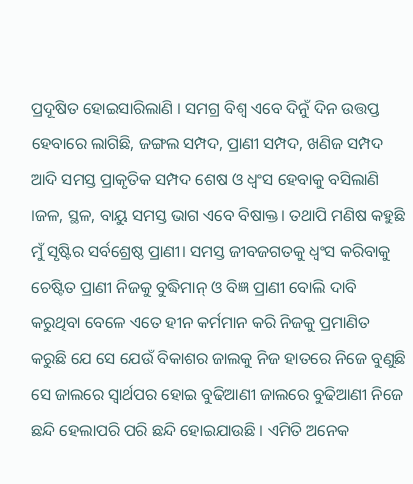ପ୍ରଦୂଷିତ ହୋଇସାରିଲାଣି । ସମଗ୍ର ବିଶ୍ଵ ଏବେ ଦିନୁଁ ଦିନ ଉତ୍ତପ୍ତ ହେବାରେ ଲାଗିଛି, ଜଙ୍ଗଲ ସମ୍ପଦ, ପ୍ରାଣୀ ସମ୍ପଦ, ଖଣିଜ ସମ୍ପଦ ଆଦି ସମସ୍ତ ପ୍ରାକୃତିକ ସମ୍ପଦ ଶେଷ ଓ ଧ୍ଵଂସ ହେବାକୁ ବସିଲାଣି ।ଜଳ, ସ୍ଥଳ, ବାୟୁ ସମସ୍ତ ଭାଗ ଏବେ ବିଷାକ୍ତ। ତଥାପି ମଣିଷ କହୁଛି ମୁଁ ସୃଷ୍ଟିର ସର୍ବଶ୍ରେଷ୍ଠ ପ୍ରାଣୀ। ସମସ୍ତ ଜୀବଜଗତକୁ ଧ୍ଵଂସ କରିବାକୁ ଚେଷ୍ଟିତ ପ୍ରାଣୀ ନିଜକୁ ବୁଦ୍ଧିମାନ୍ ଓ ବିଜ୍ଞ ପ୍ରାଣୀ ବୋଲି ଦାବି କରୁଥିବା ବେଳେ ଏତେ ହୀନ କର୍ମମାନ କରି ନିଜକୁ ପ୍ରମାଣିତ କରୁଛି ଯେ ସେ ଯେଉଁ ବିକାଶର ଜାଲକୁ ନିଜ ହାତରେ ନିଜେ ବୁଣୁଛି ସେ ଜାଲରେ ସ୍ଵାର୍ଥପର ହୋଇ ବୁଢିଆଣୀ ଜାଲରେ ବୁଢିଆଣୀ ନିଜେ ଛନ୍ଦି ହେଲାପରି ପରି ଛନ୍ଦି ହୋଇଯାଉଛି । ଏମିତି ଅନେକ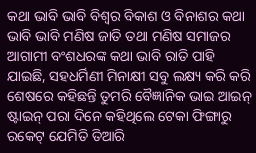କଥା ଭାବି ଭାବି ବିଶ୍ଵର ବିକାଶ ଓ ବିନାଶର କଥା ଭାବି ଭାବି ମଣିଷ ଜାତି ତଥା ମଣିଷ ସମାଜର ଆଗାମୀ ବଂଶଧରଙ୍କ କଥା ଭାବି ରାତି ପାହି ଯାଇଛି, ସହଧର୍ମିଣୀ ମିନାକ୍ଷୀ ସବୁ ଲକ୍ଷ୍ୟ କରି କରି ଶେଷରେ କହିଛନ୍ତି ତୁମରି ବୈଜ୍ଞାନିକ ଭାଇ ଆଇନ୍ ଷ୍ଟାଇନ୍ ପରା ଦିନେ କହିଥିଲେ ଟେକା ଫିଙ୍ଗାରୁ ରକେଟ୍ ଯେମିତି ତିଆରି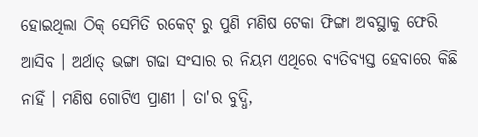ହୋଇଥିଲା ଠିକ୍ ସେମିତି ରକେଟ୍ ରୁ ପୁଣି ମଣିଷ ଟେକା ଫିଙ୍ଗା ଅବସ୍ଥାକୁ ଫେରି ଆସିବ । ଅର୍ଥାତ୍ ଭଙ୍ଗା ଗଢା ସଂସାର ର ନିୟମ ଏଥିରେ ବ୍ୟତିବ୍ୟସ୍ତ ହେବାରେ କିଛି ନାହିଁ । ମଣିଷ ଗୋଟିଏ ପ୍ରାଣୀ । ତା'ର ବୁଦ୍ଧି,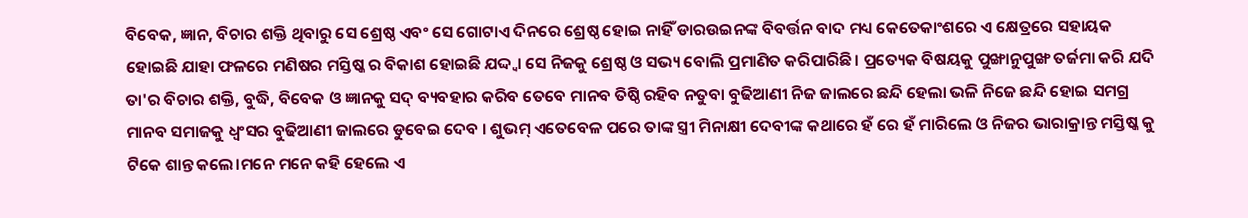ବିବେକ, ଜ୍ଞାନ, ବିଚାର ଶକ୍ତି ଥିବାରୁ ସେ ଶ୍ରେଷ୍ଠ ଏବଂ ସେ ଗୋଟାଏ ଦିନରେ ଶ୍ରେଷ୍ଠ ହୋଇ ନାହିଁ ଡାରଉଇନଙ୍କ ବିବର୍ତ୍ତନ ବାଦ ମଧ୍ୟ କେତେକାଂଶରେ ଏ କ୍ଷେତ୍ରରେ ସହାୟକ ହୋଇଛି ଯାହା ଫଳରେ ମଣିଷର ମସ୍ତିଷ୍କ ର ବିକାଶ ହୋଇଛି ଯଦ୍ଦ୍ଵା ସେ ନିଜକୁ ଶ୍ରେଷ୍ଠ ଓ ସଭ୍ୟ ବୋଲି ପ୍ରମାଣିତ କରିପାରିଛି। ପ୍ରତ୍ୟେକ ବିଷୟକୁ ପୁଙ୍ଖାନୁପୁଙ୍ଖ ତର୍ଜମା କରି ଯଦି ତା'ର ବିଚାର ଶକ୍ତି, ବୁଦ୍ଧି, ବିବେକ ଓ ଜ୍ଞାନକୁ ସଦ୍ ବ୍ୟବହାର କରିବ ତେବେ ମାନବ ତିଷ୍ଠି ରହିବ ନତୁବା ବୁଢିଆଣୀ ନିଜ ଜାଲରେ ଛନ୍ଦି ହେଲା ଭଳି ନିଜେ ଛନ୍ଦି ହୋଇ ସମଗ୍ର ମାନବ ସମାଜକୁ ଧ୍ଵଂସର ବୁଢିଆଣୀ ଜାଲରେ ଡୁବେଇ ଦେବ । ଶୁଭମ୍ ଏତେବେଳ ପରେ ତାଙ୍କ ସ୍ତ୍ରୀ ମିନାକ୍ଷୀ ଦେବୀଙ୍କ କଥାରେ ହଁ ରେ ହଁ ମାରିଲେ ଓ ନିଜର ଭାରାକ୍ରାନ୍ତ ମସ୍ତିଷ୍କ କୁ ଟିକେ ଶାନ୍ତ କଲେ।ମନେ ମନେ କହି ହେଲେ ଏ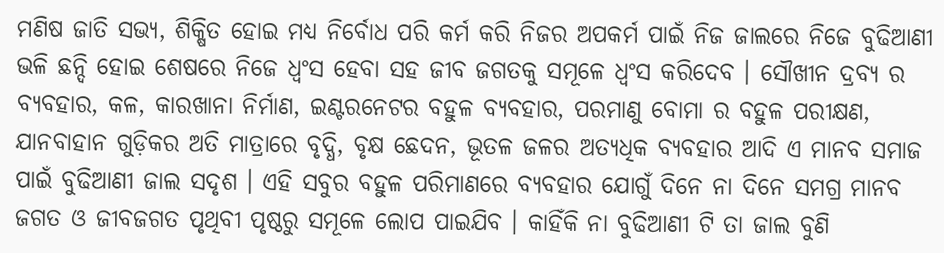ମଣିଷ ଜାତି ସଭ୍ୟ, ଶିକ୍ଷିତ ହୋଇ ମଧ୍ୟ ନିର୍ବୋଧ ପରି କର୍ମ କରି ନିଜର ଅପକର୍ମ ପାଇଁ ନିଜ ଜାଲରେ ନିଜେ ବୁଢିଆଣୀ ଭଳି ଛନ୍ଦି ହୋଇ ଶେଷରେ ନିଜେ ଧ୍ଵଂସ ହେବା ସହ ଜୀବ ଜଗତକୁ ସମୂଳେ ଧ୍ଵଂସ କରିଦେବ । ସୌଖୀନ ଦ୍ରବ୍ଯ ର ବ୍ୟବହାର, କଳ, କାରଖାନା ନିର୍ମାଣ, ଇଣ୍ଟରନେଟର ବହୁଳ ବ୍ୟବହାର, ପରମାଣୁ ବୋମା ର ବହୁଳ ପରୀକ୍ଷଣ, ଯାନବାହାନ ଗୁଡ଼ିକର ଅତି ମାତ୍ରାରେ ବୃଦ୍ଧି, ବୃକ୍ଷ ଛେଦନ, ଭୂତଳ ଜଳର ଅତ୍ୟଧିକ ବ୍ୟବହାର ଆଦି ଏ ମାନବ ସମାଜ ପାଇଁ ବୁଢିଆଣୀ ଜାଲ ସଦୃଶ । ଏହି ସବୁର ବହୁଳ ପରିମାଣରେ ବ୍ୟବହାର ଯୋଗୁଁ ଦିନେ ନା ଦିନେ ସମଗ୍ର ମାନବ ଜଗତ ଓ ଜୀବଜଗତ ପୃଥିବୀ ପୃଷ୍ଠରୁ ସମୂଳେ ଲୋପ ପାଇଯିବ । କାହିଁକି ନା ବୁଢିଆଣୀ ଟି ତା ଜାଲ ବୁଣି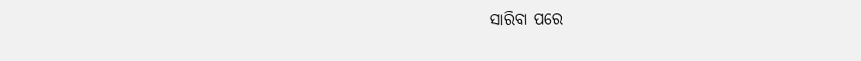ସାରିବା ପରେ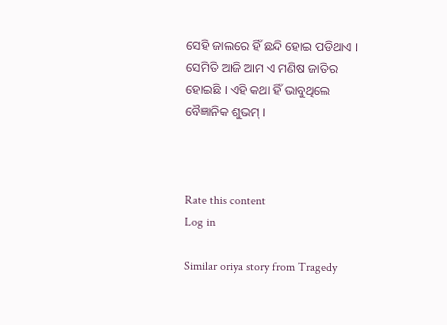ସେହି ଜାଲରେ ହିଁ ଛନ୍ଦି ହୋଇ ପଡିଥାଏ । ସେମିତି ଆଜି ଆମ ଏ ମଣିଷ ଜାତିର ହୋଇଛି । ଏହି କଥା ହିଁ ଭାବୁଥିଲେ ବୈଜ୍ଞାନିକ ଶୁଭମ୍ ।



Rate this content
Log in

Similar oriya story from Tragedy